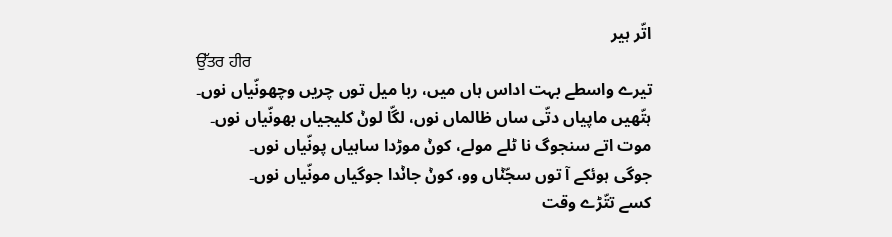اتّر ہیر
ਉੱਤਰ ਹੀਰ
تیرے واسطے بہت اداس ہاں میں، ربا میل توں چریں وچھونّیاں نوں۔
ہتّھیں ماپیاں دتّی ساں ظالماں نوں، لگّا لوݨ کلیجیاں بھونّیاں نوں۔
موت اتے سنجوگ نا ٹلے مولے، کوݨ موڑدا ساہیاں پونّیاں نوں۔
جوگی ہوئکے آ توں سجّݨاں وو، کوݨ جاݨدا جوگیاں مونّیاں نوں۔
کسے تتّڑے وقت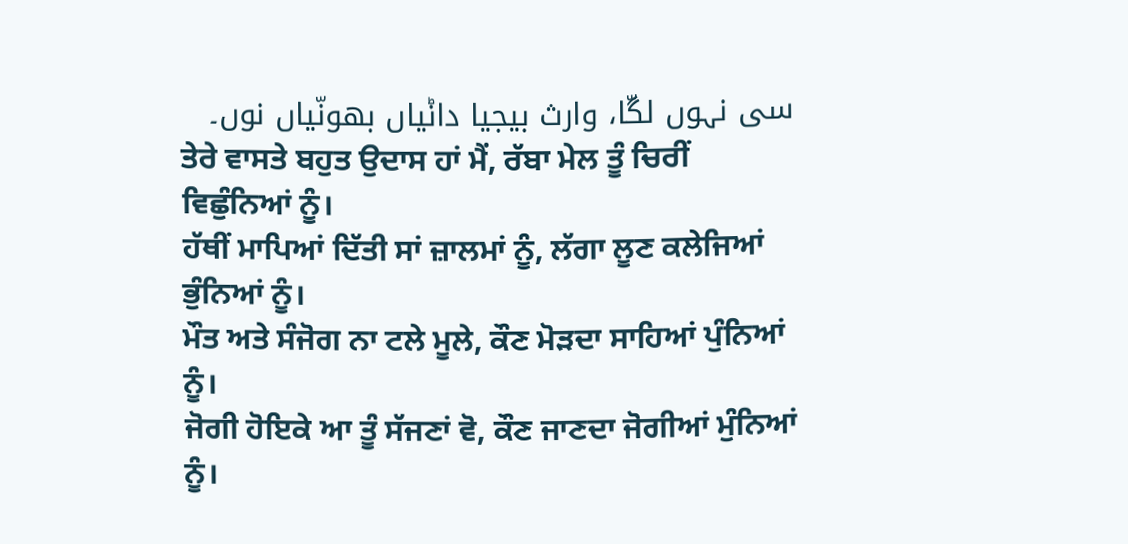سی نہوں لگّا، وارث بیجیا داݨیاں بھونّیاں نوں۔
ਤੇਰੇ ਵਾਸਤੇ ਬਹੁਤ ਉਦਾਸ ਹਾਂ ਮੈਂ, ਰੱਬਾ ਮੇਲ ਤੂੰ ਚਿਰੀਂ ਵਿਛੁੰਨਿਆਂ ਨੂੰ।
ਹੱਥੀਂ ਮਾਪਿਆਂ ਦਿੱਤੀ ਸਾਂ ਜ਼ਾਲਮਾਂ ਨੂੰ, ਲੱਗਾ ਲੂਣ ਕਲੇਜਿਆਂ ਭੁੰਨਿਆਂ ਨੂੰ।
ਮੌਤ ਅਤੇ ਸੰਜੋਗ ਨਾ ਟਲੇ ਮੂਲੇ, ਕੌਣ ਮੋੜਦਾ ਸਾਹਿਆਂ ਪੁੰਨਿਆਂ ਨੂੰ।
ਜੋਗੀ ਹੋਇਕੇ ਆ ਤੂੰ ਸੱਜਣਾਂ ਵੋ, ਕੌਣ ਜਾਣਦਾ ਜੋਗੀਆਂ ਮੁੰਨਿਆਂ ਨੂੰ।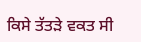ਕਿਸੇ ਤੱਤੜੇ ਵਕਤ ਸੀ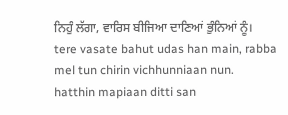ਨਿਹੁੰ ਲੱਗਾ, ਵਾਰਿਸ ਬੀਜਿਆ ਦਾਣਿਆਂ ਭੁੰਨਿਆਂ ਨੂੰ।
tere vasate bahut udas han main, rabba mel tun chirin vichhunniaan nun.
hatthin mapiaan ditti san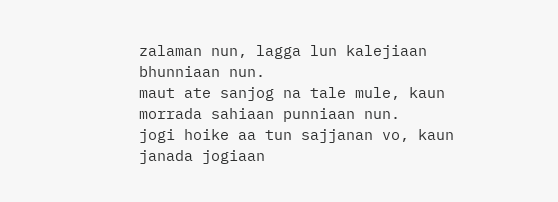zalaman nun, lagga lun kalejiaan bhunniaan nun.
maut ate sanjog na tale mule, kaun morrada sahiaan punniaan nun.
jogi hoike aa tun sajjanan vo, kaun janada jogiaan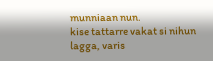munniaan nun.
kise tattarre vakat si nihun lagga, varis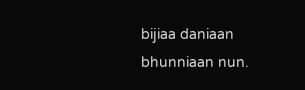bijiaa daniaan bhunniaan nun.